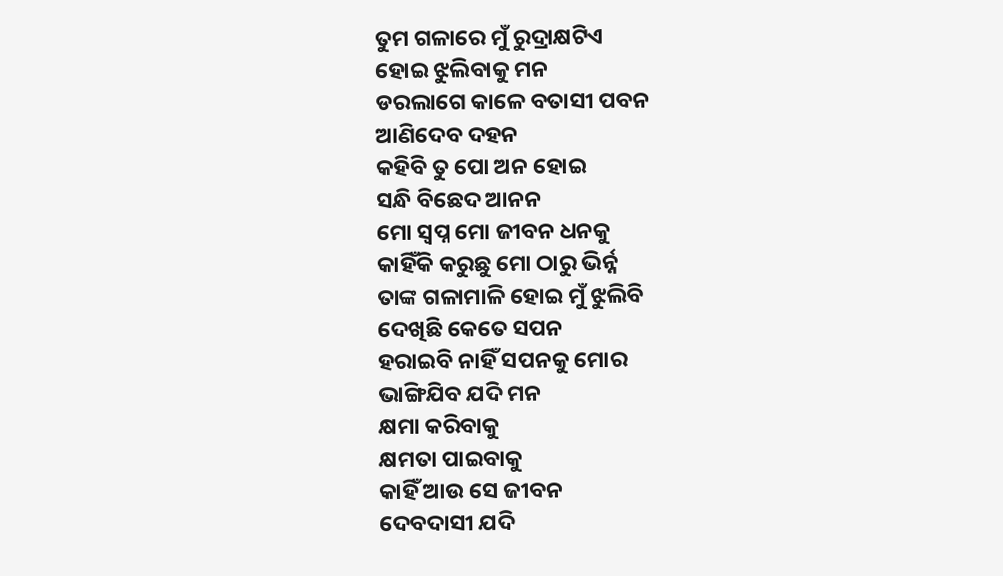ତୁମ ଗଳାରେ ମୁଁ ରୁଦ୍ରାକ୍ଷଟିଏ
ହୋଇ ଝୁଲିବାକୁ ମନ
ଡରଲାଗେ କାଳେ ବତାସୀ ପବନ
ଆଣିଦେବ ଦହନ
କହିବି ତୁ ପୋ ଅନ ହୋଇ
ସନ୍ଧି ବିଛେଦ ଆନନ
ମୋ ସ୍ବପ୍ନ ମୋ ଜୀବନ ଧନକୁ
କାହିଁକି କରୁଛୁ ମୋ ଠାରୁ ଭିର୍ନ୍ନ
ତାଙ୍କ ଗଳାମାଳି ହୋଇ ମୁଁ ଝୁଲିବି
ଦେଖିଛି କେତେ ସପନ
ହରାଇବି ନାହିଁ ସପନକୁ ମୋର
ଭାଙ୍ଗିଯିବ ଯଦି ମନ
କ୍ଷମା କରିବାକୁ
କ୍ଷମତା ପାଇବାକୁ
କାହିଁ ଆଉ ସେ ଜୀବନ
ଦେବଦାସୀ ଯଦି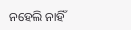ନହେଲି ନାହିଁ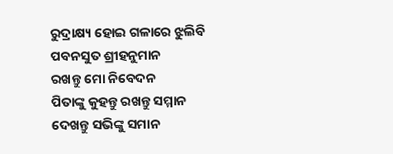ରୁଦ୍ରାକ୍ଷ୍ୟ ହୋଇ ଗଳାରେ ଝୁଲିବି
ପବନସୁତ ଶ୍ରୀହନୁମାନ
ରଖନ୍ତୁ ମୋ ନିବେଦନ
ପିତାଙ୍କୁ କୁହନ୍ତୁ ରଖନ୍ତୁ ସମ୍ମାନ
ଦେଖନ୍ତୁ ସଭିଙ୍କୁ ସମାନ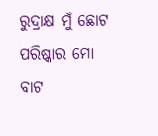ରୁଦ୍ରାକ୍ଷ ମୁଁ ଛୋଟ
ପରିଷ୍କାର ମୋ ବାଟ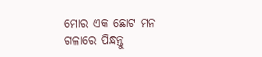ମୋର ଏକ ଛୋଟ ମନ
ଗଳାରେ ପିନ୍ଧନ୍ତୁ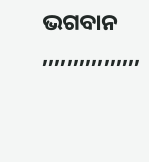ଭଗବାନ
,,,,,,,,,,,,,,,,